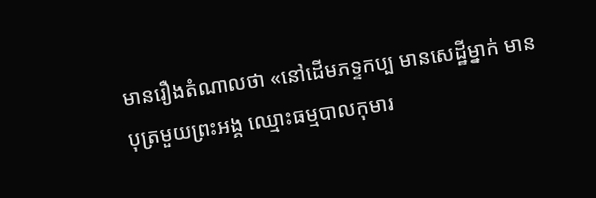មានរឿងតំណាលថា «នៅដើមភទ្ទកប្ប មានសេដ្ឋីម្នាក់ មានបុត្រមួយព្រះអង្គ ឈ្មោះធម្មបាលកុមារ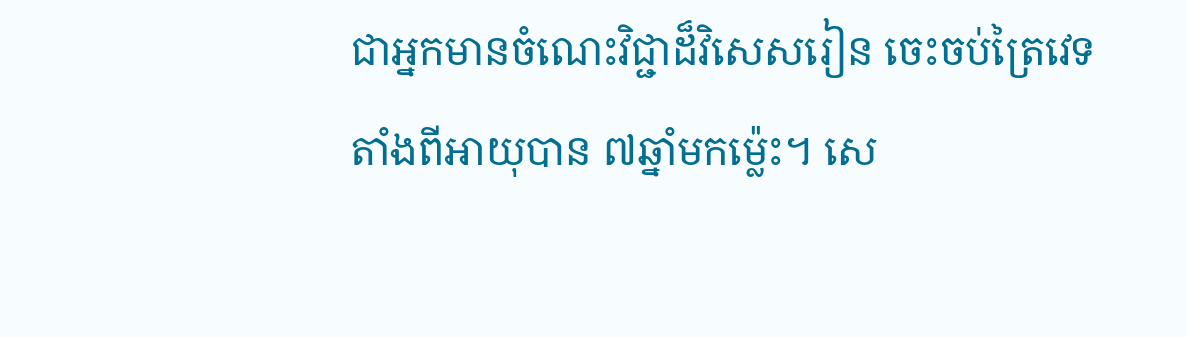ជាអ្នកមានចំណេះវិជ្ជាដ៏វិសេសរៀន ចេះចប់ត្រៃវេទតាំងពីអាយុបាន ៧ឆ្នាំមកម៉្លេះ។ សេ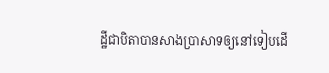ដ្ឋីជាបិតាបានសាងប្រាសាទឲ្យនៅទៀបដើ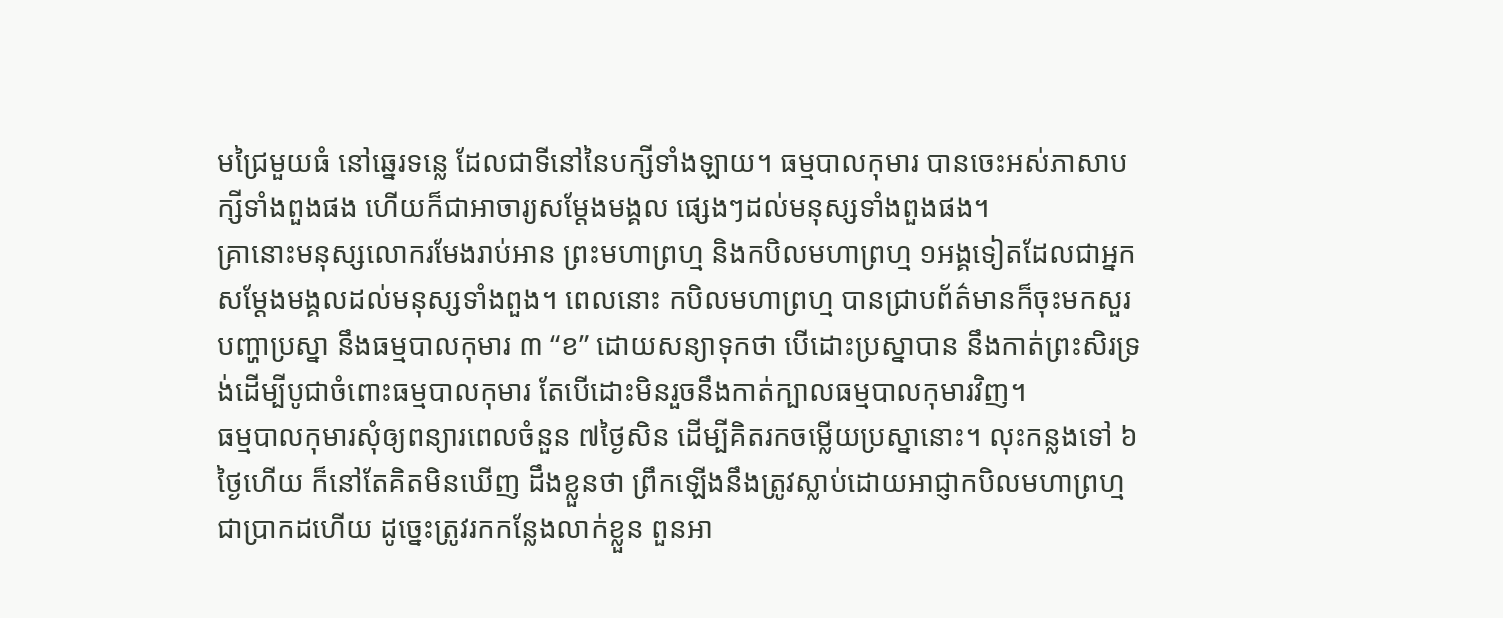មជ្រៃមួយធំ នៅឆ្នេរទន្លេ ដែលជាទីនៅនៃបក្សីទាំងឡាយ។ ធម្មបាលកុមារ បានចេះអស់ភាសាបក្សីទាំងពួងផង ហើយក៏ជាអាចារ្យសម្ដែងមង្គល ផេ្សងៗដល់មនុស្សទាំងពួងផង។
គ្រានោះមនុស្សលោករមែងរាប់អាន ព្រះមហាព្រហ្ម និងកបិលមហាព្រហ្ម ១អង្គទៀតដែលជាអ្នកសម្ដែងមង្គលដល់មនុស្សទាំងពួង។ ពេលនោះ កបិលមហាព្រហ្ម បានជ្រាបព័ត៌មានក៏ចុះមកសួរបញ្ហាប្រស្នា នឹងធម្មបាលកុមារ ៣ “ខ” ដោយសន្យាទុកថា បើដោះប្រស្នាបាន នឹងកាត់ព្រះសិរទ្រង់ដើម្បីបូជាចំពោះធម្មបាលកុមារ តែបើដោះមិនរួចនឹងកាត់ក្បាលធម្មបាលកុមារវិញ។
ធម្មបាលកុមារសុំឲ្យពន្យារពេលចំនួន ៧ថ្ងៃសិន ដើម្បីគិតរកចម្លើយប្រស្នានោះ។ លុះកន្លងទៅ ៦ថ្ងៃហើយ ក៏នៅតែគិតមិនឃើញ ដឹងខ្លួនថា ព្រឹកឡើងនឹងត្រូវស្លាប់ដោយអាជ្ញាកបិលមហាព្រហ្មជាប្រាកដហើយ ដូច្នេះត្រូវរកកន្លែងលាក់ខ្លួន ពួនអា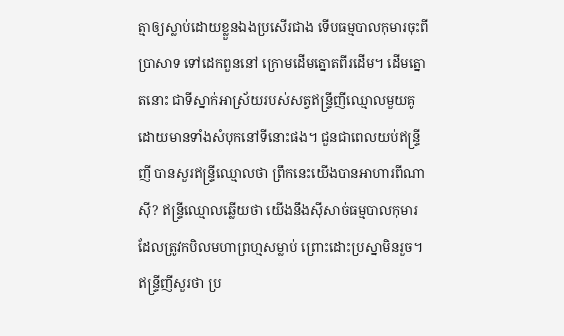ត្មាឲ្យស្លាប់ដោយខ្លួនឯងប្រសើរជាង ទើបធម្មបាលកុមារចុះពីប្រាសាទ ទៅដេកពួននៅ ក្រោមដើមត្នោតពីរដើម។ ដើមត្នោតនោះ ជាទីស្នាក់អាស្រ័យរបស់សត្វឥន្ទ្រីញីឈ្មោលមួយគូ ដោយមានទាំងសំបុកនៅទីនោះផង។ ជួនជាពេលយប់ឥន្ទ្រីញី បានសួរឥន្ទ្រីឈ្មោលថា ព្រឹកនេះយើងបានអាហារពីណាស៊ី? ឥន្ទ្រីឈ្មោលឆ្លើយថា យើងនឹងស៊ីសាច់ធម្មបាលកុមារ ដែលត្រូវកបិលមហាព្រហ្មសម្លាប់ ព្រោះដោះប្រស្នាមិនរួច។ ឥន្ទ្រីញីសួរថា ប្រ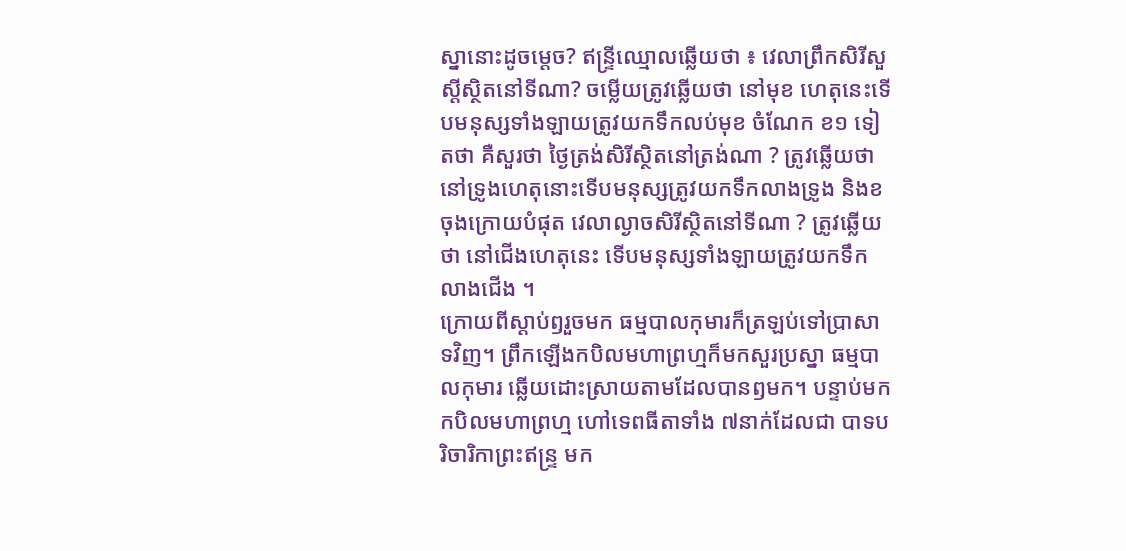ស្នានោះដូចម្ដេច? ឥន្ទ្រីឈ្មោលឆ្លើយថា ៖ វេលាព្រឹកសិរីសួស្ដីស្ថិតនៅទីណា? ចម្លើយត្រូវឆ្លើយថា នៅមុខ ហេតុនេះទើបមនុស្សទាំងឡាយត្រូវយកទឹកលប់មុខ ចំណែក ខ១ ទៀតថា គឺសួរថា ថ្ងៃត្រង់សិរីស្ថិតនៅត្រង់ណា ? ត្រូវឆ្លើយថា នៅទ្រូងហេតុនោះទើបមនុស្សត្រូវយកទឹកលាងទ្រូង និងខចុងក្រោយបំផុត វេលាល្ងាចសិរីស្ថិតនៅទីណា ? ត្រូវឆ្លើយថា នៅជើងហេតុនេះ ទើបមនុស្សទាំងឡាយត្រូវយកទឹកលាងជើង ។
ក្រោយពីស្ដាប់ឭរួចមក ធម្មបាលកុមារក៏ត្រឡប់ទៅប្រាសាទវិញ។ ព្រឹកឡើងកបិលមហាព្រហ្មក៏មកសួរប្រស្នា ធម្មបាលកុមារ ឆ្លើយដោះស្រាយតាមដែលបានឭមក។ បន្ទាប់មក កបិលមហាព្រហ្ម ហៅទេពធីតាទាំង ៧នាក់ដែលជា បាទបរិចារិកាព្រះឥន្ទ្រ មក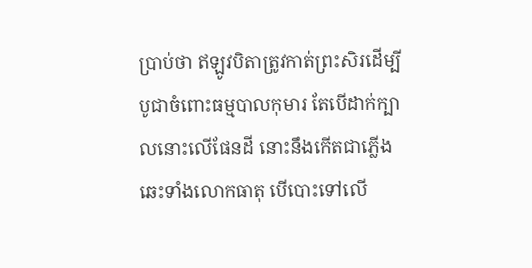ប្រាប់ថា ឥឡូវបិតាត្រូវកាត់ព្រះសិរដើម្បីបូជាចំពោះធម្មបាលកុមារ តែបើដាក់ក្បាលនោះលើផែនដី នោះនឹងកើតជាភ្លើងឆេះទាំងលោកធាតុ បើបោះទៅលើ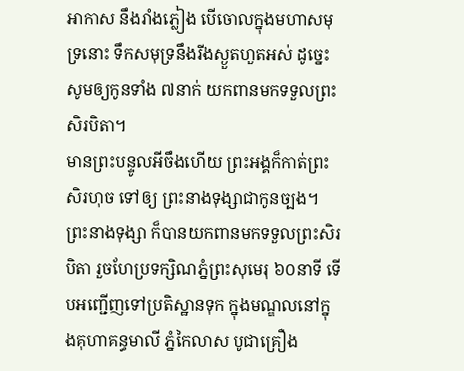អាកាស នឹងរាំងភ្លៀង បើចោលក្នុងមហាសមុទ្រនោះ ទឹកសមុទ្រនឹងរីងស្ងួតហួតអស់ ដូច្នេះសូមឲ្យកូនទាំង ៧នាក់ យកពានមកទទួលព្រះសិរបិតា។
មានព្រះបន្ទូលអីចឹងហើយ ព្រះអង្គក៏កាត់ព្រះសិរហុច ទៅឲ្យ ព្រះនាងទុង្សាជាកូនច្បង។ ព្រះនាងទុង្សា ក៏បានយកពានមកទទួលព្រះសិរបិតា រួចហែប្រទក្សិណភ្នំព្រះសុមេរុ ៦០នាទី ទើបអញ្ជើញទៅប្រតិស្ឋានទុក ក្នុងមណ្ឌលនៅក្នុងគុហាគន្ធមាលី ភ្នំកៃលាស បូជាគ្រឿង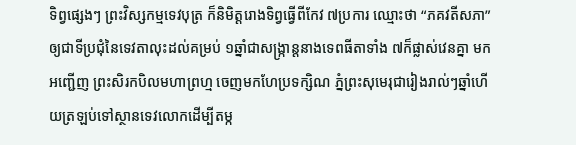ទិព្វផេ្សងៗ ព្រះវិស្សកម្មទេវបុត្រ ក៏និមិត្តរោងទិព្វធ្វើពីកែវ ៧ប្រការ ឈ្មោះថា “ភគវតីសភា” ឲ្យជាទីប្រជុំនៃទេវតាលុះដល់គម្រប់ ១ឆ្នាំជាសង្ក្រាន្តនាងទេពធីតាទាំង ៧ក៏ផ្លាស់វេនគ្នា មកអញ្ជើញ ព្រះសិរកបិលមហាព្រហ្ម ចេញមកហែប្រទក្សិណ ភ្នំព្រះសុមេរុជារៀងរាល់ៗឆ្នាំហើយត្រឡប់ទៅស្ថានទេវលោកដើម្បីតម្ក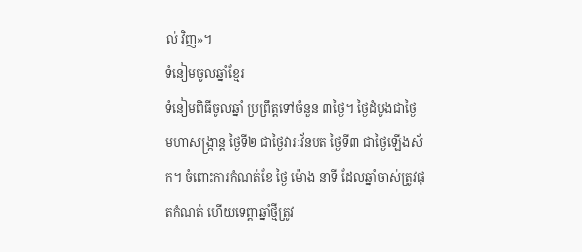ល់ វិញ»។
ទំនៀមចូលឆ្នាំខ្មែរ
ទំនៀមពិធីចូលឆ្នាំ ប្រព្រឹត្តទៅចំនួន ៣ថ្ងៃ។ ថ្ងៃដំបូងជាថ្ងៃ មហាសង្ក្រាន្ត ថ្ងៃទី២ ជាថ្ងៃវារៈវ័នបត ថ្ងៃទី៣ ជាថ្ងៃឡើងស័ក។ ចំពោះការកំណត់ខែ ថ្ងៃ ម៉ោង នាទី ដែលឆ្នាំចាស់ត្រូវផុតកំណត់ ហើយទេព្ដាឆ្នាំថ្មីត្រូវ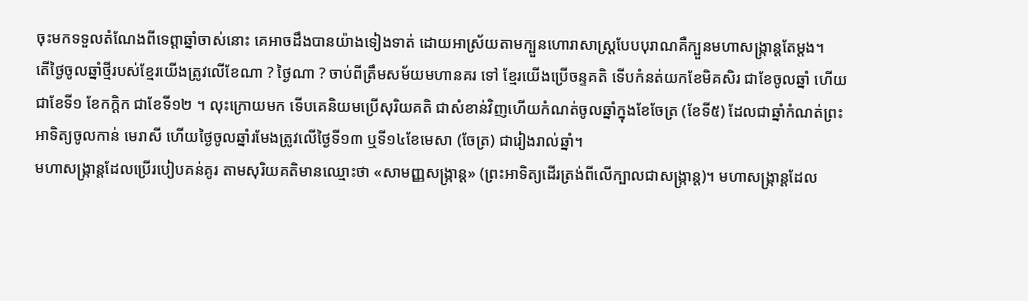ចុះមកទទួលតំណែងពីទេព្ដាឆ្នាំចាស់នោះ គេអាចដឹងបានយ៉ាងទៀងទាត់ ដោយអាស្រ័យតាមក្បួនហោរាសាស្ត្របែបបុរាណគឺក្បួនមហាសង្ក្រាន្តតែម្ដង។
តើថ្ងៃចូលឆ្នាំថ្មីរបស់ខ្មែរយើងត្រូវលើខែណា ? ថ្ងៃណា ? ចាប់ពីត្រឹមសម័យមហានគរ ទៅ ខ្មែរយើងប្រើចន្ទគតិ ទើបកំនត់យកខែមិគសិរ ជាខែចូលឆ្នាំ ហើយជាខែទី១ ខែកក្តិក ជាខែទី១២ ។ លុះក្រោយមក ទើបគេនិយមប្រើសុរិយគតិ ជាសំខាន់វិញហើយកំណត់ចូលឆ្នាំក្នុងខែចែត្រ (ខែទី៥) ដែលជាឆ្នាំកំណត់ព្រះអាទិត្យចូលកាន់ មេរាសី ហើយថ្ងៃចូលឆ្នាំរមែងត្រូវលើថ្ងៃទី១៣ ឬទី១៤ខែមេសា (ចែត្រ) ជារៀងរាល់ឆ្នាំ។
មហាសង្ក្រាន្តដែលប្រើរបៀបគន់គូរ តាមសុរិយគតិមានឈ្មោះថា «សាមញ្ញសង្ក្រាន្ត» (ព្រះអាទិត្យដើរត្រង់ពីលើក្បាលជាសង្ក្រាន្ត)។ មហាសង្ក្រាន្តដែល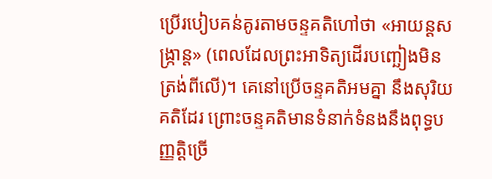ប្រើរបៀបគន់គូរតាមចន្ទគតិហៅថា «អាយន្តសង្ក្រាន្ត» (ពេលដែលព្រះអាទិត្យដើរបញ្ឆៀងមិនត្រង់ពីលើ)។ គេនៅប្រើចន្ទគតិអមគ្នា នឹងសុរិយគតិដែរ ព្រោះចន្ទគតិមានទំនាក់ទំនងនឹងពុទ្ធបញ្ញត្តិច្រើ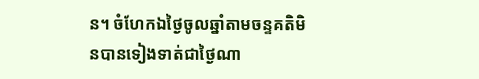ន។ ចំហែកឯថ្ងៃចូលឆ្នាំតាមចន្ទគតិមិនបានទៀងទាត់ជាថ្ងៃណា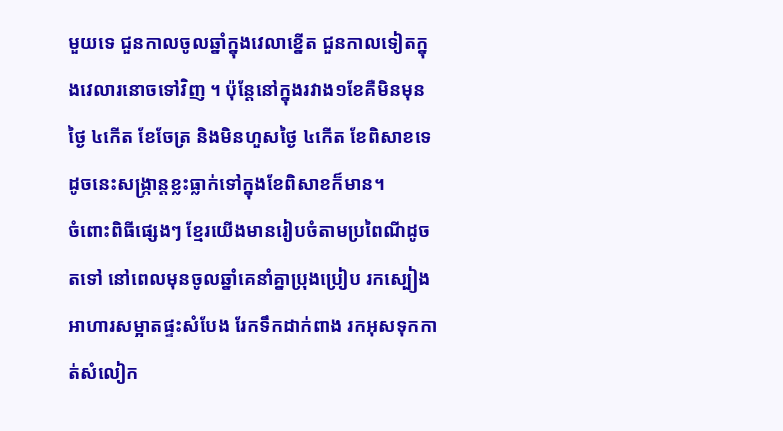មួយទេ ជួនកាលចូលឆ្នាំក្នុងវេលាខ្នើត ជួនកាលទៀតក្នុងវេលារនោចទៅវិញ ។ ប៉ុន្តែនៅក្នុងរវាង១ខែគឺមិនមុនថ្ងៃ ៤កើត ខែចែត្រ និងមិនហួសថ្ងៃ ៤កើត ខែពិសាខទេ ដូចនេះសង្ក្រាន្តខ្លះធ្លាក់ទៅក្នុងខែពិសាខក៏មាន។
ចំពោះពិធីផ្សេងៗ ខ្មែរយើងមានរៀបចំតាមប្រពៃណីដូចតទៅ នៅពេលមុនចូលឆ្នាំគេនាំគ្នាប្រុងប្រៀប រកស្បៀងអាហារសម្អាតផ្ទះសំបែង រែកទឹកដាក់ពាង រកអុសទុកកាត់សំលៀក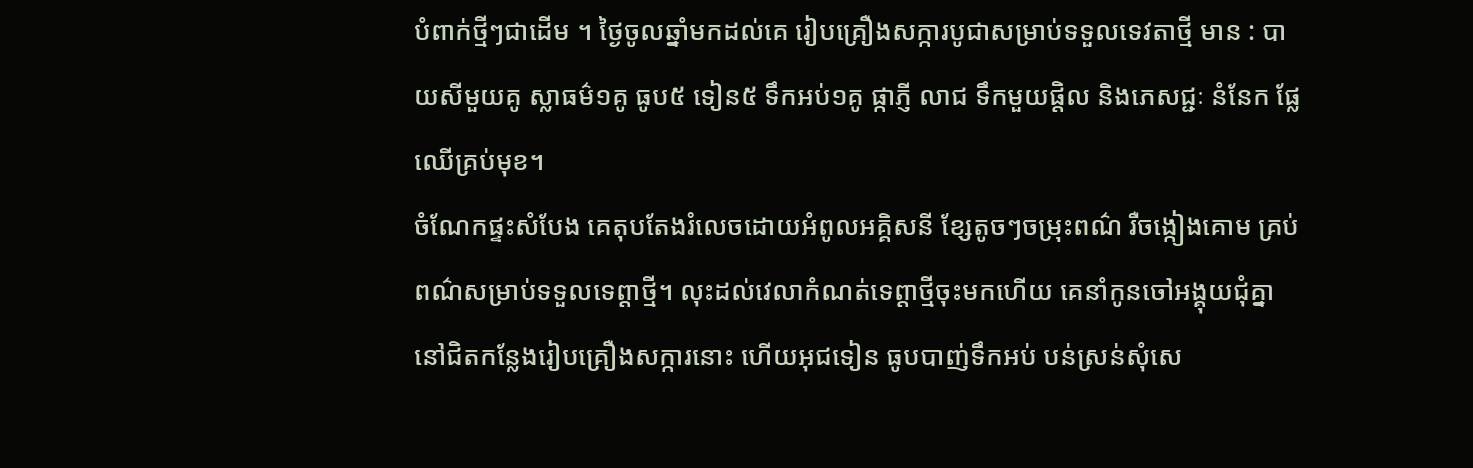បំពាក់ថ្មីៗជាដើម ។ ថ្ងៃចូលឆ្នាំមកដល់គេ រៀបគ្រឿងសក្ការបូជាសម្រាប់ទទួលទេវតាថ្មី មាន : បាយសីមួយគូ ស្លាធម៌១គូ ធូប៥ ទៀន៥ ទឹកអប់១គូ ផ្កាភ្ញី លាជ ទឹកមួយផ្តិល និងភេសជ្ជៈ នំនែក ផ្លែឈើគ្រប់មុខ។
ចំណែកផ្ទះសំបែង គេតុបតែងរំលេចដោយអំពូលអគ្គិសនី ខ្សែតូចៗចម្រុះពណ៌ រឺចង្កៀងគោម គ្រប់ពណ៌សម្រាប់ទទួលទេព្ដាថ្មី។ លុះដល់វេលាកំណត់ទេព្តាថ្មីចុះមកហើយ គេនាំកូនចៅអង្គុយជុំគ្នា នៅជិតកន្លែងរៀបគ្រឿងសក្ការនោះ ហើយអុជទៀន ធូបបាញ់ទឹកអប់ បន់ស្រន់សុំសេ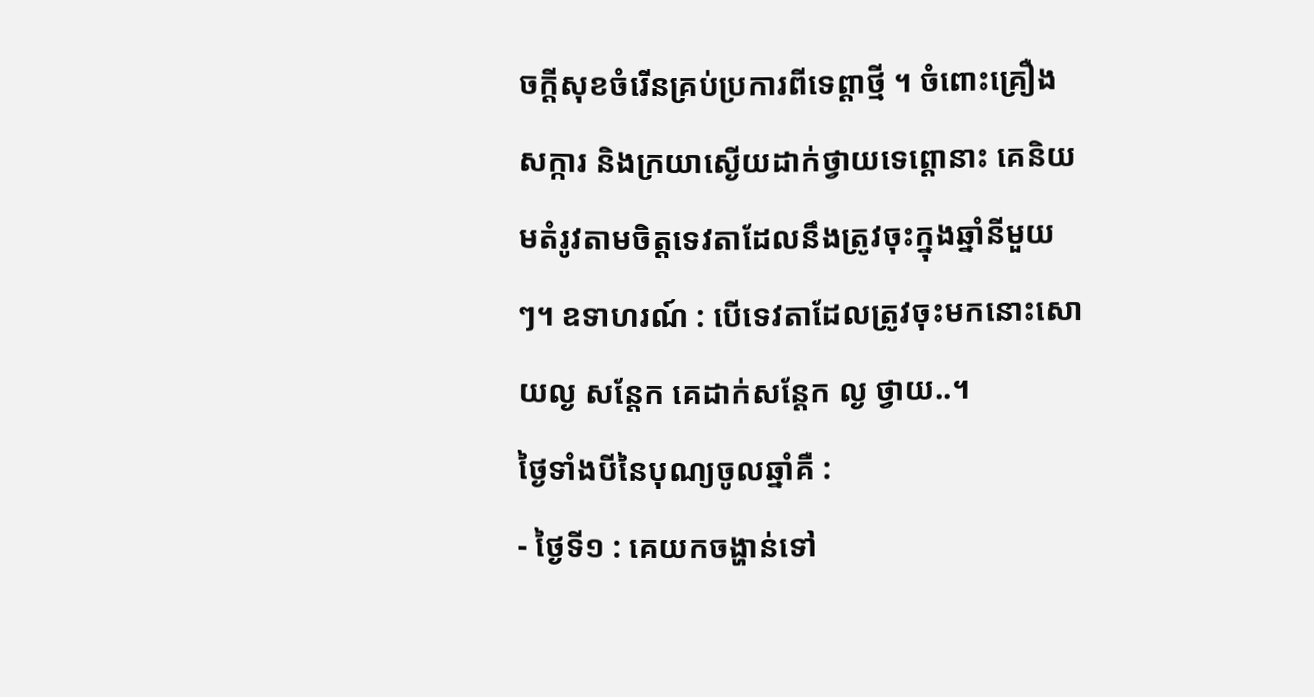ចក្ដីសុខចំរើនគ្រប់ប្រការពីទេព្ដាថ្មី ។ ចំពោះគ្រឿងសក្ការ និងក្រយាស្ងើយដាក់ថ្វាយទេព្តោនាះ គេនិយមតំរូវតាមចិត្តទេវតាដែលនឹងត្រូវចុះក្នុងឆ្នាំនីមួយៗ។ ឧទាហរណ៍ : បើទេវតាដែលត្រូវចុះមកនោះសោយល្ង សន្តែក គេដាក់សន្តែក ល្ង ថ្វាយ..។
ថ្ងៃទាំងបីនៃបុណ្យចូលឆ្នាំគឺ :
- ថ្ងៃទី១ : គេយកចង្ហាន់ទៅ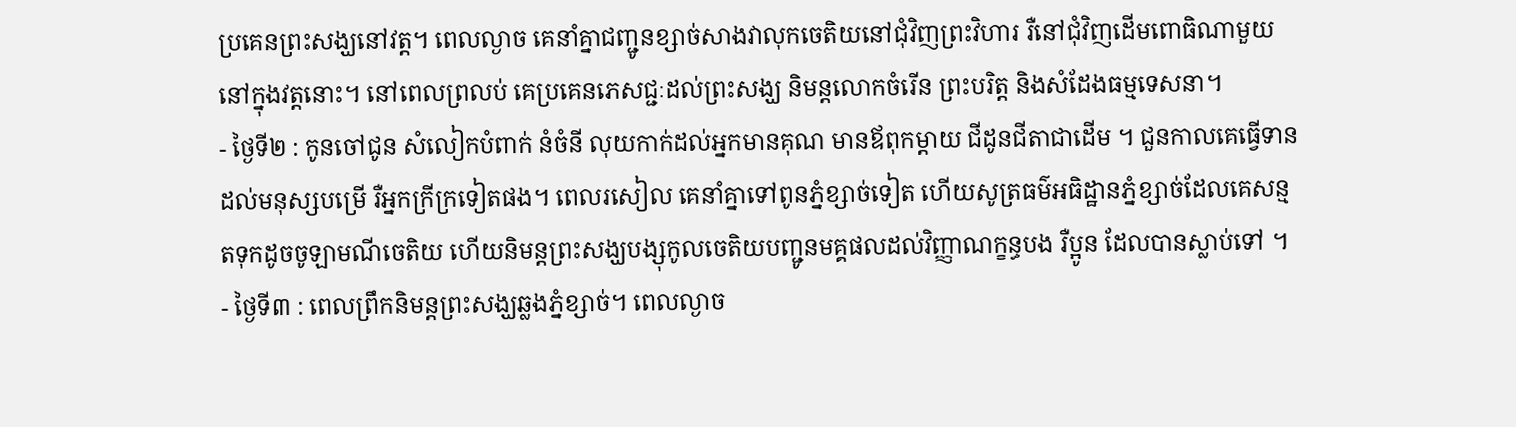ប្រគេនព្រះសង្ឃនៅវត្ត។ ពេលល្ងាច គេនាំគ្នាជញ្ជូនខ្សាច់សាងវាលុកចេតិយនៅជុំវិញព្រះវិហារ រឺនៅជុំវិញដើមពោធិណាមួយនៅក្នុងវត្តនោះ។ នៅពេលព្រលប់ គេប្រគេនភេសជ្ជៈដល់ព្រះសង្ឃ និមន្តលោកចំរើន ព្រះបរិត្ត និងសំដែងធម្មទេសនា។
- ថ្ងៃទី២ : កូនចៅជូន សំលៀកបំពាក់ នំចំនី លុយកាក់ដល់អ្នកមានគុណ មានឪពុកម្តាយ ជីដូនជីតាជាដើម ។ ជួនកាលគេធ្វើទាន ដល់មនុស្សបម្រើ រឺអ្នកក្រីក្រទៀតផង។ ពេលរសៀល គេនាំគ្នាទៅពូនភ្នំខ្សាច់ទៀត ហើយសូត្រធម៌អធិដ្ឋានភ្នំខ្សាច់ដែលគេសន្មតទុកដូចចូឡាមណីចេតិយ ហើយនិមន្តព្រះសង្ឃបង្សុកូលចេតិយបញ្ជូនមគ្គផលដល់វិញ្ញាណក្ខន្ធបង រឺប្អូន ដែលបានស្លាប់ទៅ ។
- ថ្ងៃទី៣ : ពេលព្រឹកនិមន្តព្រះសង្ឃឆ្លងភ្នំខ្សាច់។ ពេលល្ងាច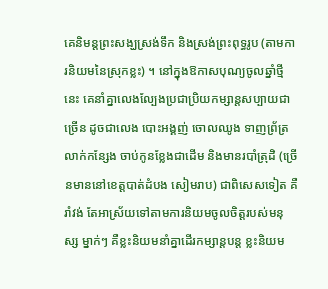គេនិមន្តព្រះសង្ឃស្រង់ទឹក និងស្រង់ព្រះពុទ្ធរូប (តាមការនិយមនៃស្រុកខ្លះ) ។ នៅក្នុងឱកាសបុណ្យចូលឆ្នាំថ្មីនេះ គេនាំគ្នាលេងល្បែងប្រជាប្រិយកម្សាន្តសប្បាយជាច្រើន ដូចជាលេង បោះអង្គញ់ ចោលឈូង ទាញព្រ័ត្រ លាក់កន្សែង ចាប់កូនខ្លែងជាដើម និងមានរបាំត្រុដិ (ច្រើនមាននៅខេត្តបាត់ដំបង សៀមរាប) ជាពិសេសទៀត គឺរាំវង់ តែអាស្រ័យទៅតាមការនិយមចូលចិត្តរបស់មនុស្ស ម្នាក់ៗ គឺខ្លះនិយមនាំគ្នាដើរកម្សាន្តបន្ត ខ្លះនិយម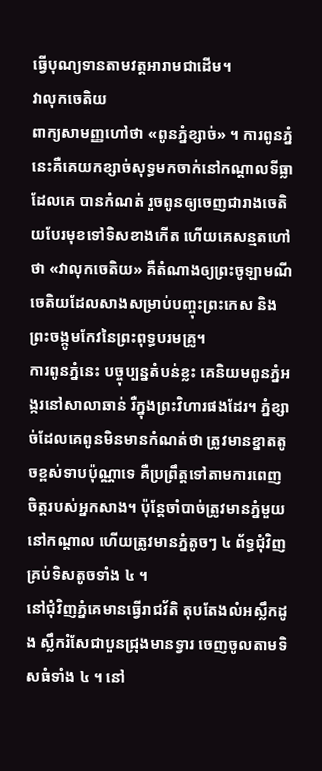ធ្វើបុណ្យទានតាមវត្តអារាមជាដើម។
វាលុកចេតិយ
ពាក្យសាមញ្ញហៅថា «ពូនភ្នំខ្សាច់» ។ ការពូនភ្នំនេះគឺគេយកខ្សាច់សុទ្ធមកចាក់នៅកណ្ដាលទីធ្លាដែលគេ បានកំណត់ រួចពូនឲ្យចេញជារាងចេតិយបែរមុខទៅទិសខាងកើត ហើយគេសន្មតហៅថា «វាលុកចេតិយ» គឺតំណាងឲ្យព្រះចូឡាមណីចេតិយដែលសាងសម្រាប់បញ្ចុះព្រះកេស និងព្រះចង្កូមកែវនៃព្រះពុទ្ធបរមគ្រូ។
ការពូនភ្នំនេះ បច្ចុប្បន្នតំបន់ខ្លះ គេនិយមពូនភ្នំអង្ករនៅសាលាឆាន់ រឺក្នុងព្រះវិហារផងដែរ។ ភ្នំខ្សាច់ដែលគេពូនមិនមានកំណត់ថា ត្រូវមានខ្នាតតូចខ្ពស់ទាបប៉ុណ្ណាទេ គឺប្រព្រឹត្តទៅតាមការពេញចិត្តរបស់អ្នកសាង។ ប៉ុន្តែចាំបាច់ត្រូវមានភ្នំមួយនៅកណ្ដាល ហើយត្រូវមានភ្នំតូចៗ ៤ ព័ទ្ធជុំវិញគ្រប់ទិសតូចទាំង ៤ ។
នៅជុំវិញភ្នំគេមានធ្វើរាជវ័តិ តុបតែងលំអស្លឹកដូង ស្លឹករំសែជាបួនជ្រុងមានទ្វារ ចេញចូលតាមទិសធំទាំង ៤ ។ នៅ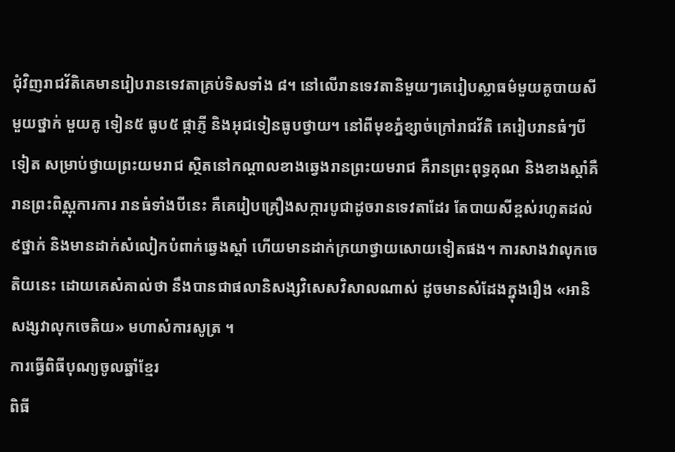ជុំវិញរាជវ័តិគេមានរៀបរានទេវតាគ្រប់ទិសទាំង ៨។ នៅលើរានទេវតានិមួយៗគេរៀបស្លាធម៌មួយគូបាយសីមួយថ្នាក់ មួយគូ ទៀន៥ ធូប៥ ផ្កាភ្ញី និងអុជទៀនធូបថ្វាយ។ នៅពីមុខភ្នំខ្សាច់ក្រៅរាជវ័តិ គេរៀបរានធំៗបីទៀត សម្រាប់ថ្វាយព្រះយមរាជ ស្ថិតនៅកណ្ដាលខាងឆ្វេងរានព្រះយមរាជ គឺរានព្រះពុទ្ធគុណ និងខាងស្តាំគឺរានព្រះពិស្ណុការការ រានធំទាំងបីនេះ គឺគេរៀបគ្រឿងសក្ការបូជាដូចរានទេវតាដែរ តែបាយសីខ្ពស់រហូតដល់ ៩ថ្នាក់ និងមានដាក់សំលៀកបំពាក់ឆ្វេងស្តាំ ហើយមានដាក់ក្រយាថ្វាយសោយទៀតផង។ ការសាងវាលុកចេតិយនេះ ដោយគេសំគាល់ថា នឹងបានជាផលានិសង្សវិសេសវិសាលណាស់ ដូចមានសំដែងក្នុងរឿង «អានិសង្សវាលុកចេតិយ» មហាសំការសូត្រ ។
ការធ្វើពិធីបុណ្យចូលឆ្នាំខ្មែរ
ពិធី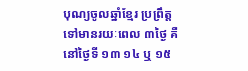បុណ្យចូលឆ្នាំខ្មែរ ប្រព្រឹត្តទៅមានរយៈពេល ៣ថ្ងៃ គឺនៅថ្ងៃទី ១៣ ១៤ ឬ ១៥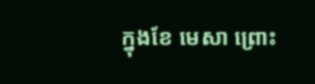ក្នុងខែ មេសា ព្រោះ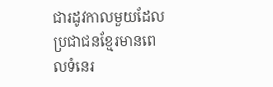ជារដូវកាលមួយដែលប្រជាជនខ្មែរមានពេលទំនេរ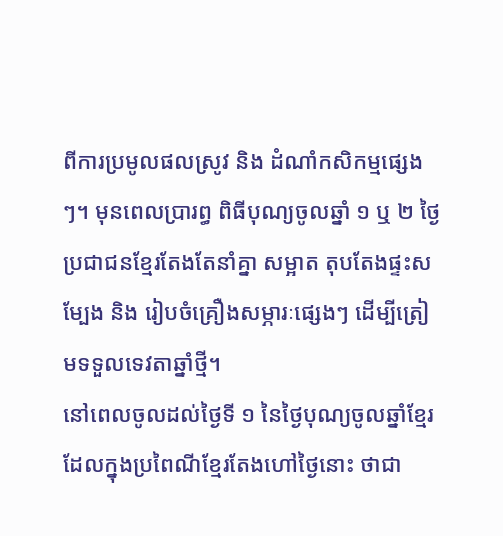ពីការប្រមូលផលស្រូវ និង ដំណាំកសិកម្មផ្សេងៗ។ មុនពេលប្រារព្ធ ពិធីបុណ្យចូលឆ្នាំ ១ ឬ ២ ថ្ងៃ ប្រជាជនខ្មែរតែងតែនាំគ្នា សម្អាត តុបតែងផ្ទះសម្បែង និង រៀបចំគ្រឿងសម្ភារៈផ្សេងៗ ដើម្បីត្រៀមទទួលទេវតាឆ្នាំថ្មី។
នៅពេលចូលដល់ថ្ងៃទី ១ នៃថ្ងៃបុណ្យចូលឆ្នាំខ្មែរ ដែលក្នុងប្រពៃណីខ្មែរតែងហៅថ្ងៃនោះ ថាជា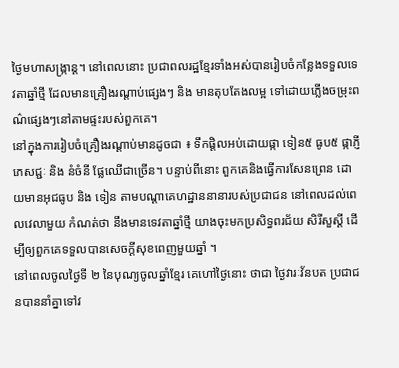ថ្ងៃមហាសង្រ្កាន្ត។ នៅពេលនោះ ប្រជាពលរដ្ឋខ្មែរទាំងអស់បានរៀបចំកន្លែងទទួលទេវតាឆ្នាំថ្មី ដែលមានគ្រឿងរណ្ដាប់ផ្សេងៗ និង មានតុបតែងលម្អ ទៅដោយភ្លើងចម្រុះពណ៌ផ្សេងៗនៅតាមផ្ទះរបស់ពួកគេ។
នៅក្នុងការរៀបចំគ្រឿងរណ្ដាប់មានដូចជា ៖ ទឹកផ្ដិលអប់ដោយផ្កា ទៀន៥ ធូប៥ ផ្កាភ្ញី ភេសជ្ជៈ និង នំចំនី ផ្លែឈើជាច្រើន។ បន្ទាប់ពីនោះ ពួកគេនិងធ្វើការសែនព្រេន ដោយមានអុជធូប និង ទៀន តាមបណ្ដាគេហដ្ឋាននានារបស់ប្រជាជន នៅពេលដល់ពេលវេលាមួយ កំណត់ថា នឹងមានទេវតាឆ្នាំថ្មី យាងចុះមកប្រសិទ្ធពរជ័យ សិរីសួស្ដី ដើម្បីឲ្យពួកគេទទួលបានសេចក្ដីសុខពេញមួយឆ្នាំ ។
នៅពេលចូលថ្ងៃទី ២ នៃបុណ្យចូលឆ្នាំខ្មែរ គេហៅថ្ងៃនោះ ថាជា ថ្ងៃវារៈវ័នបត ប្រជាជនបាននាំគ្នាទៅវ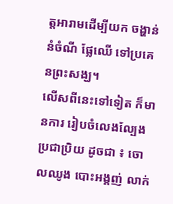ត្តអារាមដើម្បីយក ចង្ហាន់ នំចំណី ផ្លែឈើ ទៅប្រគេនព្រះសង្ឃ។
លើសពីនេះទៅទៀត ក៏មានការ រៀបចំលេងល្បែងប្រជាប្រិយ ដូចជា ៖ ចោលឈូង បោះអង្គញ់ លាក់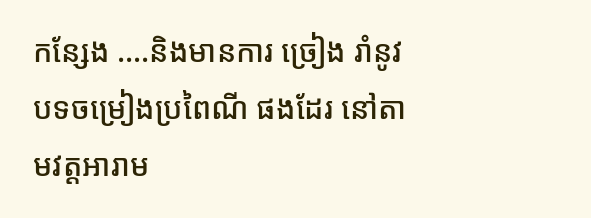កន្សែង ….និងមានការ ច្រៀង រាំនូវបទចម្រៀងប្រពៃណី ផងដែរ នៅតាមវត្ដអារាម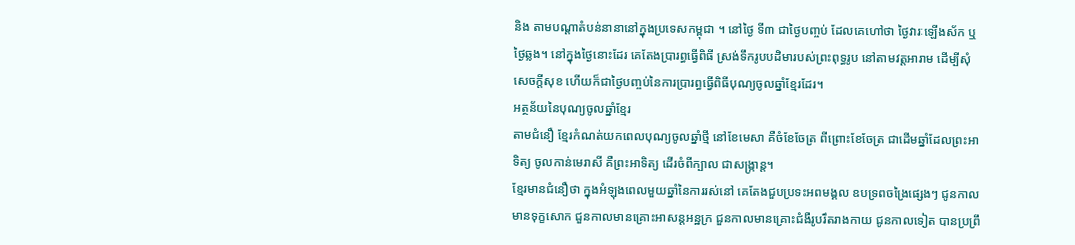និង តាមបណ្ដាតំបន់នានានៅក្នុងប្រទេសកម្ពុជា ។ នៅថ្ងៃ ទី៣ ជាថ្ងៃបញ្ចប់ ដែលគេហៅថា ថ្ងៃវារៈឡើងស័ក ឬ ថ្ងៃឆ្លង។ នៅក្នុងថ្ងៃនោះដែរ គេតែងប្រារព្ធធ្វើពិធី ស្រង់ទឹករូបបដិមារបស់ព្រះពុទ្ធរូប នៅតាមវត្តអារាម ដើម្បីសុំសេចក្ដីសុខ ហើយក៏ជាថ្ងៃបញ្ចប់នៃការប្រារព្ធធ្វើពិធីបុណ្យចូលឆ្នាំខ្មែរដែរ។
អត្ថន័យនៃបុណ្យចូលឆ្នាំខ្មែរ
តាមជំនឿ ខ្មែរកំណត់យកពេលបុណ្យចូលឆ្នាំថ្មី នៅខែមេសា គឺចំខែចែត្រ ពីព្រោះខែចែត្រ ជាដើមឆ្នាំដែលព្រះអាទិត្យ ចូលកាន់មេរាសី គឺព្រះអាទិត្យ ដើរចំពីក្បាល ជាសង្ក្រាន្ត។
ខ្មែរមានជំនឿថា ក្នុងអំឡុងពេលមួយឆ្នាំនៃការរស់នៅ គេតែងជួបប្រទះអពមង្គល ឧបទ្រពចង្រៃផ្សេងៗ ជូនកាលមានទុក្ខសោក ជួនកាលមានគ្រោះអាសន្ដអន្ឋក្រ ជួនកាលមានគ្រោះជំងឺរូបរឹតរាងកាយ ជូនកាលទៀត បានប្រព្រឹ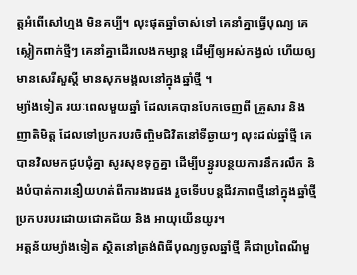ត្ដអំពើសៅហ្មង មិនគប្បី។ លុះផុតឆ្នាំចាស់ទៅ គេនាំគ្នាធ្វើបុណ្យ គេស្លៀកពាក់ថ្មីៗ គេនាំគ្នាដើរលេងកម្សាន្ត ដើម្បីឲ្យអស់កង្វល់ ហើយឲ្យមានសេរីសួស្ដី មានសុភមង្គលនៅក្នុងឆ្នាំថ្មី ។
ម្យ៉ាងទៀត រយៈពេលមួយឆ្នាំ ដែលគេបានបែកចេញពី គ្រួសារ និង ញាតិមិត្ដ ដែលទៅប្រករបរចិញ្ចិមជិវិតនៅទីឆ្ងាយៗ លុះដល់ឆ្នាំថ្មី គេបានវិលមកជូបជុំគ្នា សូរសុខទុក្ខគ្នា ដើម្បីបន្ឋូរបន្ថយការនឹករលឹក និងបំបាត់ការនឿយហត់ពីការងារផង រួចទើបបន្ដជីវភាពថ្មីនៅក្នុងឆ្នាំថ្មី ប្រកបរបរដោយជោគជ័យ និង អាយុយើនយូរ។
អត្ដន័យម្យ៉ាងទៀត ស្ថិតនៅត្រង់ពិធីបុណ្យចូលឆ្នាំថ្មី គឺជាប្រពៃណីមួ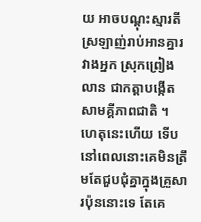យ អាចបណ្ដុះស្មារតីស្រឡាញ់រាប់អានគ្នារវាងអ្នក ស្រុកព្រៀងលាន ជាកត្ដាបង្កើតសាមគ្គីភាពជាតិ ។ ហេតុនេះហើយ ទើបនៅពេលនោះគេមិនត្រឹមតែជួបជុំគ្នាក្នុងគ្រួសារប៉ុននោះទេ តែគេ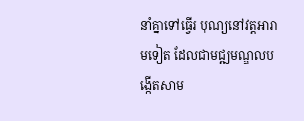នាំគ្នាទៅធ្វើរ បុណ្យនៅវត្ដអារាមទៀត ដែលជាមជ្ឍមណ្ឌលបង្កើតសាម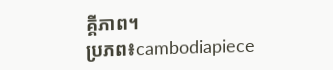គ្គីភាព។
ប្រភព៖cambodiapiece